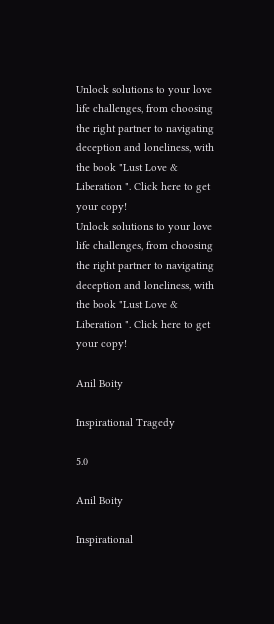Unlock solutions to your love life challenges, from choosing the right partner to navigating deception and loneliness, with the book "Lust Love & Liberation ". Click here to get your copy!
Unlock solutions to your love life challenges, from choosing the right partner to navigating deception and loneliness, with the book "Lust Love & Liberation ". Click here to get your copy!

Anil Boity

Inspirational Tragedy

5.0

Anil Boity

Inspirational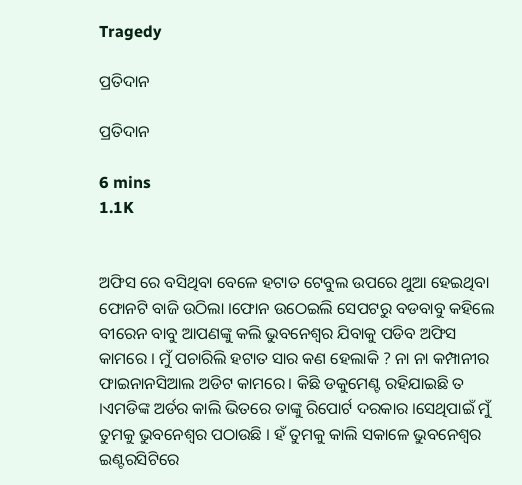Tragedy

ପ୍ରତିଦାନ

ପ୍ରତିଦାନ

6 mins
1.1K


ଅଫିସ ରେ ବସିଥିବା ବେଳେ ହଟାତ ଟେବୁଲ ଉପରେ ଥୁଆ ହେଇଥିବା ଫୋନଟି ବାଜି ଉଠିଲା ।ଫୋନ ଉଠେଇଲି ସେପଟରୁ ବଡବାବୁ କହିଲେ ବୀରେନ ବାବୁ ଆପଣଙ୍କୁ କଲି ଭୁବନେଶ୍ୱର ଯିବାକୁ ପଡିବ ଅଫିସ କାମରେ । ମୁଁ ପଚାରିଲି ହଟାତ ସାର କଣ ହେଲାକି ? ନା ନା କମ୍ପାନୀର ଫାଇନାନସିଆଲ ଅଡିଟ କାମରେ। କିଛି ଡକୁମେଣ୍ଟ ରହିଯାଇଛି ତ ।ଏମଡିଙ୍କ ଅର୍ଡର କାଲି ଭିତରେ ତାଙ୍କୁ ରିପୋର୍ଟ ଦରକାର ।ସେଥିପାଇଁ ମୁଁ ତୁମକୁ ଭୁବନେଶ୍ୱର ପଠାଉଛି । ହଁ ତୁମକୁ କାଲି ସକାଳେ ଭୁବନେଶ୍ୱର ଇଣ୍ଟରସିଟିରେ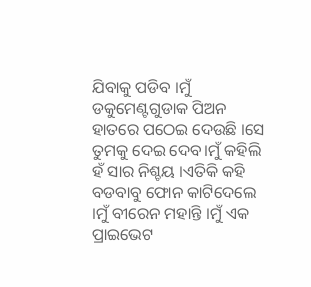ଯିବାକୁ ପଡିବ ।ମୁଁ ଡକୁମେଣ୍ଟଗୁଡାକ ପିଅନ ହାତରେ ପଠେଇ ଦେଉଛି ।ସେ ତୁମକୁ ଦେଇ ଦେବ।ମୁଁ କହିଲି ହଁ ସାର ନିଶ୍ଚୟ ।ଏତିକି କହି ବଡବାବୁ ଫୋନ କାଟିଦେଲେ ।ମୁଁ ବୀରେନ ମହାନ୍ତି ।ମୁଁ ଏକ ପ୍ରାଇଭେଟ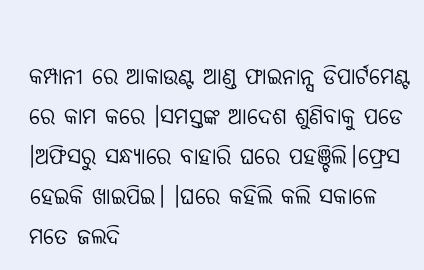କମ୍ପାନୀ ରେ ଆକାଉଣ୍ଟ ଆଣ୍ଡ ଫାଇନାନ୍ସ ଡିପାର୍ଟମେଣ୍ଟ ରେ କାମ କରେ ।ସମସ୍ତଙ୍କ ଆଦେଶ ଶୁଣିବାକୁ ପଡେ ।ଅଫିସରୁ ସନ୍ଧ୍ୟାରେ ବାହାରି ଘରେ ପହଞ୍ଚିଲି।ଫ୍ରେସ ହେଇକି ଖାଇପିଇ। ।ଘରେ କହିଲି କଲି ସକାଳେ ମତେ ଜଲଦି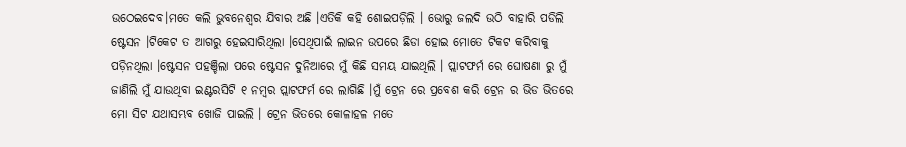ଉଠେଇଦେବ।ମତେ କଲି ଭୁବନେଶ୍ୱର ଯିବାର ଅଛି ।ଏତିକି କହି ଶୋଇପଡ଼ିଲି । ଭୋରୁ ଜଲଦି ଉଠି ବାହାରି ପଡିଲି ଷ୍ଟେସନ ।ଟିକେଟ ତ ଆଗରୁ ହେଇସାରିଥିଲା ।ସେଥିପାଇଁ ଲାଇନ ଉପରେ ଛିଡା ହୋଇ ମୋତେ ଟିକଟ କରିବାକୁ ପଡ଼ିନଥିଲା ।ଷ୍ଟେସନ ପହଞ୍ଚିଲା ପରେ ଷ୍ଟେସନ ଦୁନିଆରେ ମୁଁ କିଛି ସମୟ ଯାଇଥିଲି । ପ୍ଲାଟଫର୍ମ ରେ ଘୋଷଣା ରୁ ମୁଁ ଜାଣିଲି ମୁଁ ଯାଉଥିବା ଇଣ୍ଟରସିଟି ୧ ନମ୍ବର ପ୍ଲାଟଫର୍ମ ରେ ଲାଗିଛି ।ମୁଁ ଟ୍ରେନ ରେ ପ୍ରବେଶ କରି ଟ୍ରେନ ର ଭିଡ ଭିତରେ ମୋ ସିଟ ଯଥାସମ୍ଭବ ଖୋଜି ପାଇଲି । ଟ୍ରେନ ଭିତରେ କୋଳାହଳ ମତେ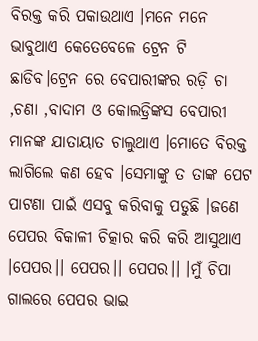ବିରକ୍ତ କରି ପକାଉଥାଏ ।ମନେ ମନେ ଭାବୁଥାଏ କେତେବେଳେ ଟ୍ରେନ ଟି ଛାଡିବ।ଟ୍ରେନ ରେ ବେପାରୀଙ୍କର ରଡ଼ି ଚା ,ଚଣା ,ବାଦାମ ଓ କୋଲଡ୍ରିଙ୍କସ ବେପାରୀ ମାନଙ୍କ ଯାତାୟାତ ଚାଲୁଥାଏ ।ମୋତେ ବିରକ୍ତ ଲାଗିଲେ କଣ ହେବ ।ସେମାଙ୍କୁ ତ ତାଙ୍କ ପେଟ ପାଟଣା ପାଇଁ ଏସବୁ କରିବାକୁ ପଡୁଛି ।ଜଣେ ପେପର ବିକାଳୀ ଚିତ୍କାର କରି କରି ଆସୁଥାଏ ।ପେପର।। ପେପର।। ପେପର।। ।ମୁଁ ଚିପା ଗାଲରେ ପେପର ଭାଇ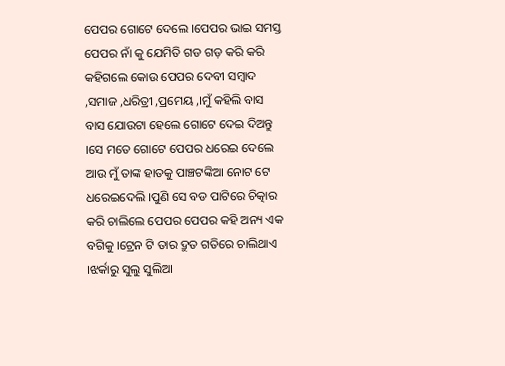ପେପର ଗୋଟେ ଦେଲେ ।ପେପର ଭାଇ ସମସ୍ତ ପେପର ନାଁ କୁ ଯେମିତି ଗଡ ଗଡ଼ କରି କରି କହିଗଲେ କୋଉ ପେପର ଦେବୀ ସମ୍ବାଦ ,ସମାଜ ,ଧରିତ୍ରୀ ,ପ୍ରମେୟ ,।ମୁଁ କହିଲି ବାସ ବାସ ଯୋଉଟା ହେଲେ ଗୋଟେ ଦେଇ ଦିଅନ୍ତୁ ।ସେ ମତେ ଗୋଟେ ପେପର ଧରେଇ ଦେଲେ ଆଉ ମୁଁ ତାଙ୍କ ହାତକୁ ପାଞ୍ଚଟଙ୍କିଆ ନୋଟ ଟେ ଧରେଇଦେଲି ।ପୁଣି ସେ ବଡ ପାଟିରେ ଚିତ୍କାର କରି ଚାଲିଲେ ପେପର ପେପର କହି ଅନ୍ୟ ଏକ ବଗିକୁ ।ଟ୍ରେନ ଟି ତାର ଦ୍ରୁତ ଗତିରେ ଚାଲିଥାଏ ।ଝର୍କାରୁ ସୁଲୁ ସୁଲିଆ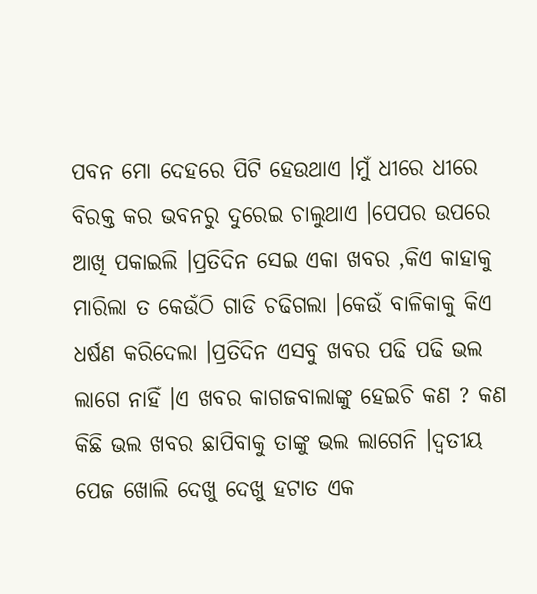ପବନ ମୋ ଦେହରେ ପିଟି ହେଉଥାଏ ।ମୁଁ ଧୀରେ ଧୀରେ ବିରକ୍ତ କର ଭବନରୁ ଦୁରେଇ ଚାଲୁଥାଏ ।ପେପର ଉପରେ ଆଖି ପକାଇଲି ।ପ୍ରତିଦିନ ସେଇ ଏକା ଖବର ,କିଏ କାହାକୁ ମାରିଲା ତ କେଉଁଠି ଗାଡି ଚଢିଗଲା ।କେଉଁ ବାଳିକାକୁ କିଏ ଧର୍ଷଣ କରିଦେଲା ।ପ୍ରତିଦିନ ଏସବୁ ଖବର ପଢି ପଢି ଭଲ ଲାଗେ ନାହିଁ ।ଏ ଖବର କାଗଜବାଲାଙ୍କୁ ହେଇଚି କଣ ? କଣ କିଛି ଭଲ ଖବର ଛାପିବାକୁ ତାଙ୍କୁ ଭଲ ଲାଗେନି ।ଦ୍ୱତୀୟ ପେଜ ଖୋଲି ଦେଖୁ ଦେଖୁ ହଟାତ ଏକ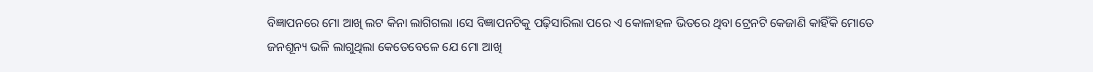ବିଜ୍ଞାପନରେ ମୋ ଆଖି ଲଟ କିନା ଲାଗିଗଲା ।ସେ ବିଜ୍ଞାପନଟିକୁ ପଢ଼ିସାରିଲା ପରେ ଏ କୋଳାହଳ ଭିତରେ ଥିବା ଟ୍ରେନଟି କେଜାଣି କାହିଁକି ମୋତେ ଜନଶୂନ୍ୟ ଭଳି ଲାଗୁଥିଲା କେତେବେଳେ ଯେ ମୋ ଆଖି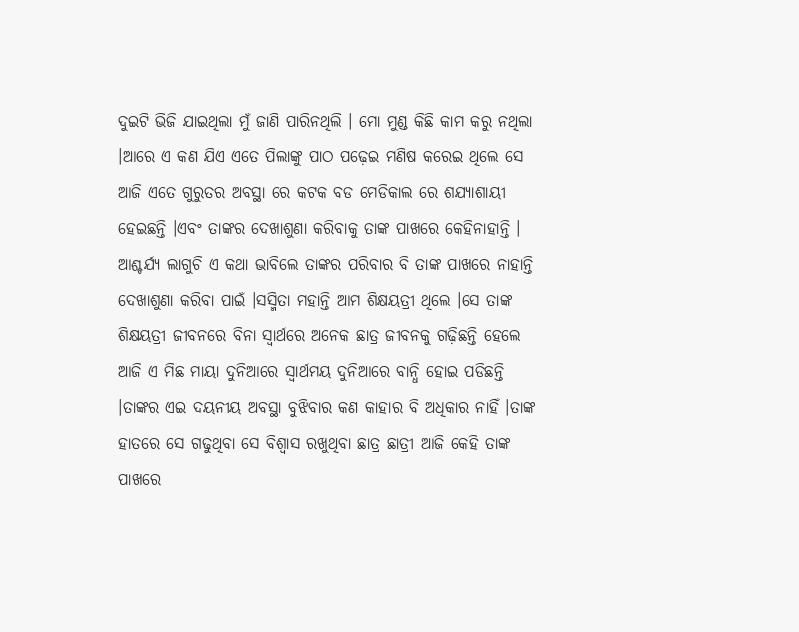ଦୁଇଟି ଭିଜି ଯାଇଥିଲା ମୁଁ ଜାଣି ପାରିନଥିଲି । ମୋ ମୁଣ୍ଡ କିଛି କାମ କରୁ ନଥିଲା ।ଆରେ ଏ କଣ ଯିଏ ଏତେ ପିଲାଙ୍କୁ ପାଠ ପଢ଼େଇ ମଣିଷ କରେଇ ଥିଲେ ସେ ଆଜି ଏତେ ଗୁରୁତର ଅବସ୍ଥା ରେ କଟକ ବଡ ମେଡିକାଲ ରେ ଶଯ୍ୟାଶାୟୀ ହେଇଛନ୍ତି ।ଏବଂ ତାଙ୍କର ଦେଖାଶୁଣା କରିବାକୁ ତାଙ୍କ ପାଖରେ କେହିନାହାନ୍ତି । ଆଶ୍ଚର୍ଯ୍ୟ ଲାଗୁଚି ଏ କଥା ଭାବିଲେ ତାଙ୍କର ପରିବାର ବି ତାଙ୍କ ପାଖରେ ନାହାନ୍ତି ଦେଖାଶୁଣା କରିବା ପାଇଁ ।ସସ୍ମିତା ମହାନ୍ତି ଆମ ଶିକ୍ଷୟତ୍ରୀ ଥିଲେ ।ସେ ତାଙ୍କ ଶିକ୍ଷୟତ୍ରୀ ଜୀବନରେ ବିନା ସ୍ୱାର୍ଥରେ ଅନେକ ଛାତ୍ର ଜୀବନକୁ ଗଢ଼ିଛନ୍ତି ହେଲେ ଆଜି ଏ ମିଛ ମାୟା ଦୁନିଆରେ ସ୍ୱାର୍ଥମୟ ଦୁନିଆରେ ବାନ୍ଧି ହୋଇ ପଡିଛନ୍ତି ।ତାଙ୍କର ଏଇ ଦୟନୀୟ ଅବସ୍ଥା ବୁଝିବାର କଣ କାହାର ବି ଅଧିକାର ନାହିଁ ।ତାଙ୍କ ହାତରେ ସେ ଗଢୁଥିବା ସେ ବିଶ୍ୱାସ ରଖୁଥିବା ଛାତ୍ର ଛାତ୍ରୀ ଆଜି କେହି ତାଙ୍କ ପାଖରେ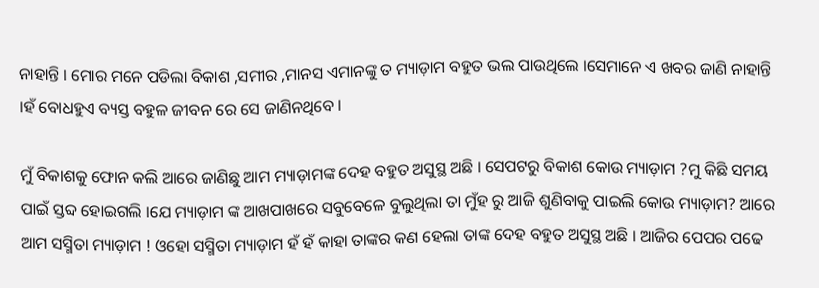ନାହାନ୍ତି । ମୋର ମନେ ପଡିଲା ବିକାଶ ,ସମୀର ,ମାନସ ଏମାନଙ୍କୁ ତ ମ୍ୟାଡ଼ାମ ବହୁତ ଭଲ ପାଉଥିଲେ ।ସେମାନେ ଏ ଖବର ଜାଣି ନାହାନ୍ତି ।ହଁ ବୋଧହୁଏ ବ୍ୟସ୍ତ ବହୁଳ ଜୀବନ ରେ ସେ ଜାଣିନଥିବେ ।

ମୁଁ ବିକାଶକୁ ଫୋନ କଲି ଆରେ ଜାଣିଛୁ ଆମ ମ୍ୟାଡ଼ାମଙ୍କ ଦେହ ବହୁତ ଅସୁସ୍ଥ ଅଛି । ସେପଟରୁ ବିକାଶ କୋଉ ମ୍ୟାଡ଼ାମ ?ମୁ କିଛି ସମୟ ପାଇଁ ସ୍ତବ୍ଦ ହୋଇଗଲି ।ଯେ ମ୍ୟାଡ଼ାମ ଙ୍କ ଆଖପାଖରେ ସବୁବେଳେ ବୁଲୁଥିଲା ତା ମୁଁହ ରୁ ଆଜି ଶୁଣିବାକୁ ପାଇଲି କୋଉ ମ୍ୟାଡ଼ାମ? ଆରେ ଆମ ସସ୍ମିତା ମ୍ୟାଡ଼ାମ ! ଓହୋ ସସ୍ମିତା ମ୍ୟାଡ଼ାମ ହଁ ହଁ କାହା ତାଙ୍କର କଣ ହେଲା ତାଙ୍କ ଦେହ ବହୁତ ଅସୁସ୍ଥ ଅଛି । ଆଜିର ପେପର ପଢେ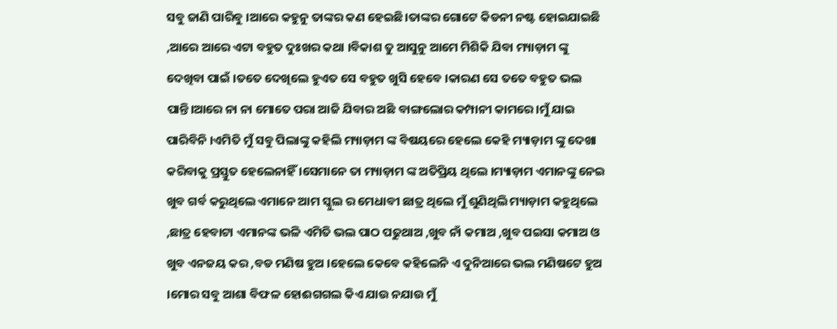ସବୁ ଜାଣି ପାରିବୁ ।ଆରେ କହୁନୁ ତାଙ୍କର କଣ ହେଇଛି।ତାଙ୍କର ଗୋଟେ କିଡନୀ ନଷ୍ଟ ହୋଇଯାଇଛି ,ଆରେ ଆରେ ଏଟା ବହୁତ ଦୁଃଖର କଥା ।ବିକାଶ ତୁ ଆସୁନୁ ଆମେ ମିଶିକି ଯିବା ମ୍ୟାଡ଼ାମ ଙ୍କୁ ଦେଖିବା ପାଇଁ ।ତତେ ଦେଖିଲେ ହୁଏତ ସେ ବହୁତ ଖୁସି ହେବେ ।କାରଣ ସେ ତତେ ବହୁତ ଭଲ ପାନ୍ତି।ଆରେ ନା ନା ମୋତେ ପରା ଆଜି ଯିବାର ଅଛି ବାଙ୍ଗଲୋର କମ୍ପାନୀ କାମରେ ।ମୁଁ ଯାଇ ପାରିବିନି ।ଏମିତି ମୁଁ ସବୁ ପିଲାଙ୍କୁ କହିଲି ମ୍ୟାଡ଼ାମ ଙ୍କ ବିଷୟରେ ହେଲେ କେହି ମ୍ୟାଡ଼ାମ ଙ୍କୁ ଦେଖା କରିବାକୁ ପ୍ରସ୍ତୁତ ହେଲେନାହିଁ ।ସେମାନେ ତା ମ୍ୟାଡ଼ାମ ଙ୍କ ଅତିପ୍ରିୟ ଥିଲେ ।ମ୍ୟାଡ଼ାମ ଏମାନଙ୍କୁ ନେଇ ଖୁବ ଗର୍ବ କରୁଥିଲେ ଏମାନେ ଆମ ସ୍କୁଲ ର ମେଧାବୀ ଛାତ୍ର ଥିଲେ ମୁଁ ଶୁଣିଥିଲି ମ୍ୟାଡ଼ାମ କହୁଥିଲେ ,ଛାତ୍ର ହେବାଟା ଏମାନଙ୍କ ଭଳି ଏମିତି ଭଲ ପାଠ ପଢୁଥାଅ ,ଖୁବ ନାଁ କମାଅ ,ଖୁବ ପଇସା କମାଅ ଓ ଖୁବ ଏନଜୟ କର ,ବଡ ମଣିଷ ହୁଅ ।ହେଲେ କେବେ କହିଲେନି ଏ ଦୁନିଆରେ ଭଲ ମଣିଷଟେ ହୁଅ ।ମୋର ସବୁ ଆଶା ବିଫଳ ହୋଈଗଗଲ କିଏ ଯାଉ ନଯାଉ ମୁଁ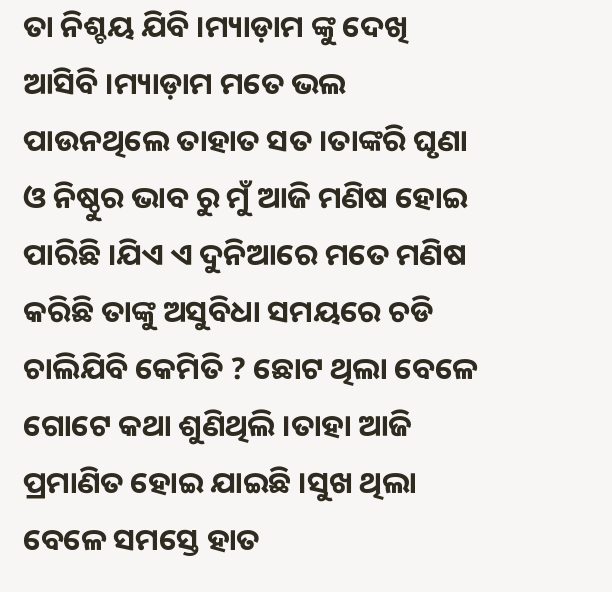ତା ନିଶ୍ଚୟ ଯିବି ।ମ୍ୟାଡ଼ାମ ଙ୍କୁ ଦେଖି ଆସିବି ।ମ୍ୟାଡ଼ାମ ମତେ ଭଲ ପାଉନଥିଲେ ତାହାତ ସତ ।ତାଙ୍କରି ଘୃଣା ଓ ନିଷ୍ଠୁର ଭାବ ରୁ ମୁଁ ଆଜି ମଣିଷ ହୋଇ ପାରିଛି ।ଯିଏ ଏ ଦୁନିଆରେ ମତେ ମଣିଷ କରିଛି ତାଙ୍କୁ ଅସୁବିଧା ସମୟରେ ଚଡି ଚାଲିଯିବି କେମିତି ? ଛୋଟ ଥିଲା ବେଳେ ଗୋଟେ କଥା ଶୁଣିଥିଲି ।ତାହା ଆଜି ପ୍ରମାଣିତ ହୋଇ ଯାଇଛି ।ସୁଖ ଥିଲା ବେଳେ ସମସ୍ତେ ହାତ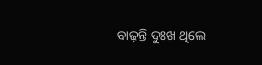ବାଢ଼ନ୍ତି ଦୁଃଖ ଥିଲେ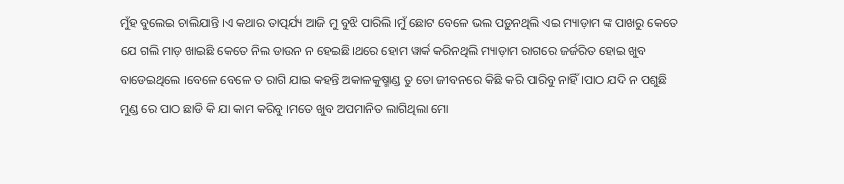ମୁଁହ ବୁଲେଇ ଚାଲିଯାନ୍ତି ।ଏ କଥାର ତାତ୍ପର୍ଯ୍ୟ ଆଜି ମୁ ବୁଝି ପାରିଲି ।ମୁଁ ଛୋଟ ବେଳେ ଭଲ ପଡ଼ୁନଥିଲି ଏଇ ମ୍ୟାଡ଼ାମ ଙ୍କ ପାଖରୁ କେତେ ଯେ ଗଲି ମାଡ଼ ଖାଇଛି କେତେ ନିଲ ଡାଉନ ନ ହେଇଛି।ଥରେ ହୋମ ୱାର୍କ କରିନଥିଲି ମ୍ୟାଡ଼ାମ ରାଗରେ ଜର୍ଜରିତ ହୋଇ ଖୁବ ବାଡେଇଥିଲେ ।ବେଳେ ବେଳେ ତ ରାଗି ଯାଇ କହନ୍ତି ଅକାଳକୁଷ୍ମାଣ୍ଡ ତୁ ତୋ ଜୀବନରେ କିଛି କରି ପାରିବୁ ନାହିଁ ।ପାଠ ଯଦି ନ ପଶୁଛି ମୁଣ୍ଡ ରେ ପାଠ ଛାଡି କି ଯା କାମ କରିବୁ ।ମତେ ଖୁବ ଅପମାନିତ ଲାଗିଥିଲା ମୋ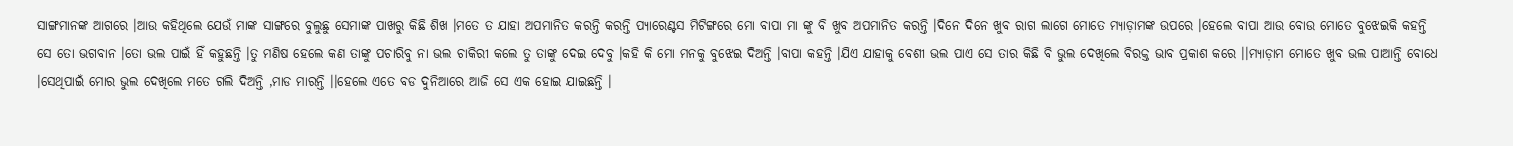ସାଙ୍ଗମାନଙ୍କ ଆଗରେ ।ଆଉ କହିଥିଲେ ଯେଉଁ ମାଙ୍କ ସାଙ୍ଗରେ ବୁଲୁଛୁ ସେମାଙ୍କ ପାଖରୁ କିଛି ଶିଖ ।ମତେ ତ ଯାହା ଅପମାନିତ କରନ୍ତି କରନ୍ତି ପ୍ୟାରେଣ୍ଟସ ମିଟିଙ୍ଗରେ ମୋ ବାପା ମା ଙ୍କୁ ବି ଖୁବ ଅପମାନିତ କରନ୍ତି ।ଦିନେ ଦିନେ ଖୁବ ରାଗ ଲାଗେ ମୋତେ ମ୍ୟାଡ଼ାମଙ୍କ ଉପରେ ।ହେଲେ ବାପା ଆଉ ବୋଉ ମୋତେ ବୁଝେଇକି କହନ୍ତି ସେ ତୋ ଭଗବାନ ।ତୋ ଭଲ ପାଇଁ ହିଁ କହୁଛନ୍ତି ।ତୁ ମଣିଷ ହେଲେ କଣ ତାଙ୍କୁ ପଚାରିବୁ ନା ଭଲ ଚାକିରୀ କଲେ ତୁ ତାଙ୍କୁ ଦେଇ ଦେବୁ ।କହି କି ମୋ ମନକୁ ବୁଝେଇ ଦିଅନ୍ତି ।ବାପା କହନ୍ତି ।ଯିଏ ଯାହାକୁ ବେଶୀ ଭଲ ପାଏ ସେ ତାର କିଛି ବି ଭୁଲ ଦେଖିଲେ ବିରକ୍ତ ଭାବ ପ୍ରକାଶ କରେ ।।ମ୍ୟାଡ଼ାମ ମୋତେ ଖୁବ ଭଲ ପାଆନ୍ତି ବୋଧେ ।ସେଥିପାଇଁ ମୋର ଭୁଲ ଦେଖିଲେ ମତେ ଗଲି ଦିଅନ୍ତି ,ମାଡ ମାରନ୍ତି ।।ହେଲେ ଏତେ ବଡ ଦୁନିଆରେ ଆଜି ସେ ଏକ ହୋଇ ଯାଇଛନ୍ତି ।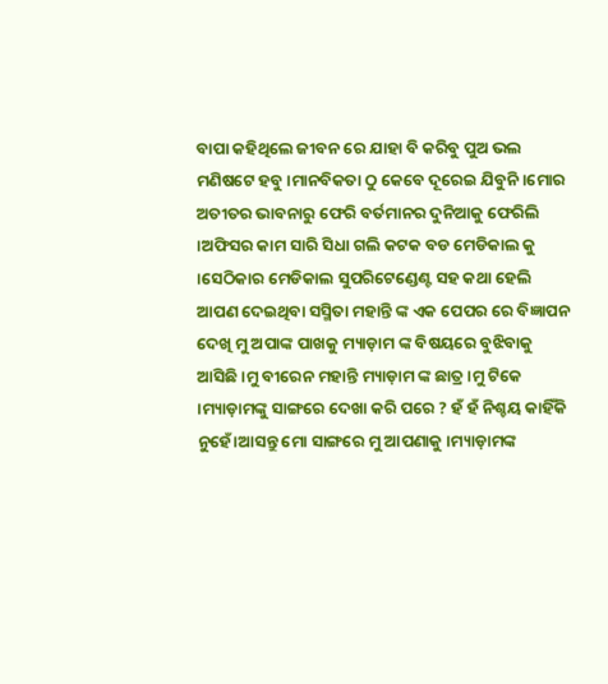ବାପା କହିଥିଲେ ଜୀବନ ରେ ଯାହା ବି କରିବୁ ପୁଅ ଭଲ ମଣିଷଟେ ହବୁ ।ମାନବିକତା ଠୁ କେବେ ଦୂରେଇ ଯିବୁନି ।ମୋର ଅତୀତର ଭାବନାରୁ ଫେରି ବର୍ତମାନର ଦୁନିଆକୁ ଫେରିଲି ।ଅଫିସର କାମ ସାରି ସିଧା ଗଲି କଟକ ବଡ ମେଡିକାଲ କୁ ।ସେଠିକାର ମେଡିକାଲ ସୁପରିଟେଣ୍ଡେଣ୍ଟ ସହ କଥା ହେଲି ଆପଣ ଦେଇଥିବା ସସ୍ମିତା ମହାନ୍ତି ଙ୍କ ଏକ ପେପର ରେ ବିଜ୍ଞାପନ ଦେଖି ମୁ ଅପାଙ୍କ ପାଖକୁ ମ୍ୟାଡ଼ାମ ଙ୍କ ବିଷୟରେ ବୁଝିବାକୁ ଆସିଛି ।ମୁ ବୀରେନ ମହାନ୍ତି ମ୍ୟାଡ଼ାମ ଙ୍କ ଛାତ୍ର ।ମୁ ଟିକେ ।ମ୍ୟାଡ଼ାମଙ୍କୁ ସାଙ୍ଗରେ ଦେଖା କରି ପରେ ? ହଁ ହଁ ନିଶ୍ଚୟ କାହିଁକି ନୁହେଁ।ଆସନ୍ତୁ ମୋ ସାଙ୍ଗରେ ମୁ ଆପଣାକୁ ।ମ୍ୟାଡ଼ାମଙ୍କ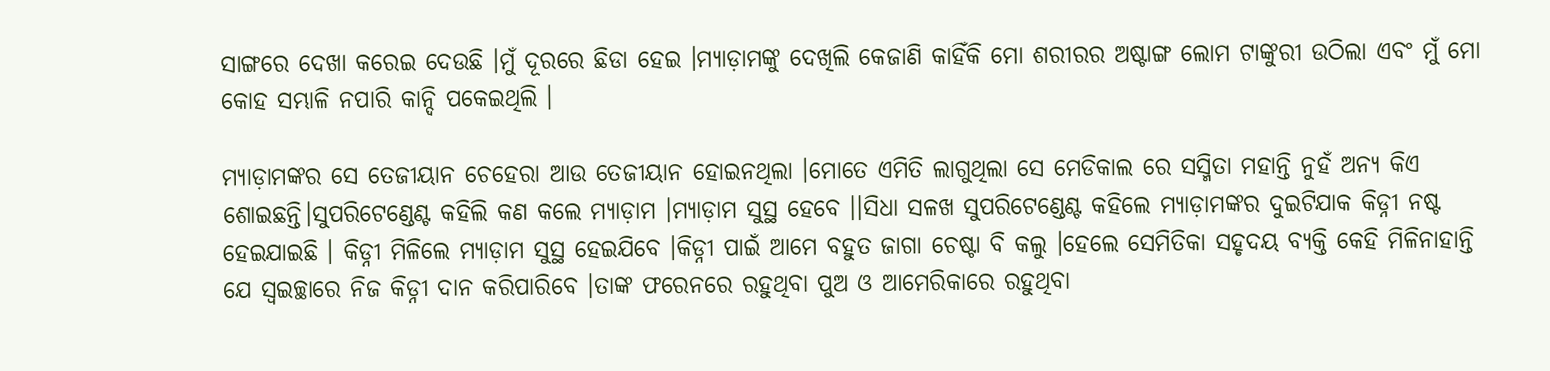ସାଙ୍ଗରେ ଦେଖା କରେଇ ଦେଉଛି ।ମୁଁ ଦୂରରେ ଛିଡା ହେଇ ।ମ୍ୟାଡ଼ାମଙ୍କୁ ଦେଖିଲି କେଜାଣି କାହିଁକି ମୋ ଶରୀରର ଅଷ୍ଟାଙ୍ଗ ଲୋମ ଟାଙ୍କୁରୀ ଉଠିଲା ଏବଂ ମୁଁ ମୋ କୋହ ସମ୍ଭାଳି ନପାରି କାନ୍ଦି ପକେଇଥିଲି ।

ମ୍ୟାଡ଼ାମଙ୍କର ସେ ତେଜୀୟାନ ଚେହେରା ଆଉ ତେଜୀୟାନ ହୋଇନଥିଲା ।ମୋତେ ଏମିତି ଲାଗୁଥିଲା ସେ ମେଡିକାଲ ରେ ସସ୍ମିତା ମହାନ୍ତି ନୁହଁ ଅନ୍ୟ କିଏ ଶୋଇଛନ୍ତି।ସୁପରିଟେଣ୍ଡେଣ୍ଟ କହିଲି କଣ କଲେ ମ୍ୟାଡ଼ାମ ।ମ୍ୟାଡ଼ାମ ସୁସ୍ଥ ହେବେ ।।ସିଧା ସଳଖ ସୁପରିଟେଣ୍ଡେଣ୍ଟ କହିଲେ ମ୍ୟାଡ଼ାମଙ୍କର ଦୁଇଟିଯାକ କିଡ୍ନୀ ନଷ୍ଟ ହେଇଯାଇଛି । କିଡ୍ନୀ ମିଳିଲେ ମ୍ୟାଡ଼ାମ ସୁସ୍ଥ ହେଇଯିବେ ।କିଡ୍ନୀ ପାଇଁ ଆମେ ବହୁତ ଜାଗା ଚେଷ୍ଟା ବି କଲୁ ।ହେଲେ ସେମିତିକା ସହୃଦୟ ବ୍ୟକ୍ତି କେହି ମିଳିନାହାନ୍ତି ଯେ ସ୍ୱଇଚ୍ଛାରେ ନିଜ କିଡ୍ନୀ ଦାନ କରିପାରିବେ ।ତାଙ୍କ ଫରେନରେ ରହୁଥିବା ପୁଅ ଓ ଆମେରିକାରେ ରହୁଥିବା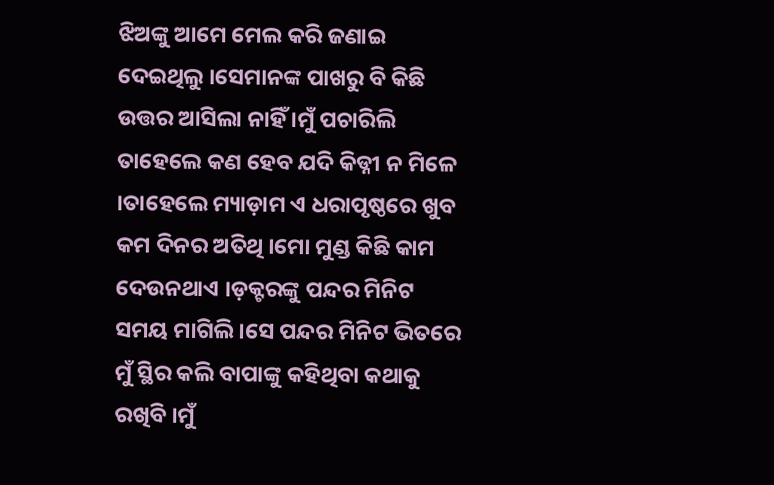ଝିଅଙ୍କୁ ଆମେ ମେଲ କରି ଜଣାଇ ଦେଇଥିଲୁ ।ସେମାନଙ୍କ ପାଖରୁ ବି କିଛି ଉତ୍ତର ଆସିଲା ନାହିଁ ।ମୁଁ ପଚାରିଲି ତାହେଲେ କଣ ହେବ ଯଦି କିଡ୍ନୀ ନ ମିଳେ ।ତାହେଲେ ମ୍ୟାଡ଼ାମ ଏ ଧରାପୃଷ୍ଠରେ ଖୁବ କମ ଦିନର ଅତିଥି ।ମୋ ମୁଣ୍ଡ କିଛି କାମ ଦେଉନଥାଏ ।ଡ଼କ୍ଟରଙ୍କୁ ପନ୍ଦର ମିନିଟ ସମୟ ମାଗିଲି ।ସେ ପନ୍ଦର ମିନିଟ ଭିତରେ ମୁଁ ସ୍ଥିର କଲି ବାପାଙ୍କୁ କହିଥିବା କଥାକୁ ରଖିବି ।ମୁଁ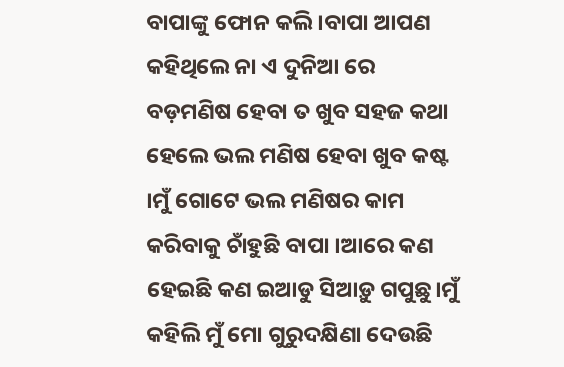ବାପାଙ୍କୁ ଫୋନ କଲି ।ବାପା ଆପଣ କହିଥିଲେ ନା ଏ ଦୁନିଆ ରେ ବଡ଼ମଣିଷ ହେବା ତ ଖୁବ ସହଜ କଥା ହେଲେ ଭଲ ମଣିଷ ହେବା ଖୁବ କଷ୍ଟ ।ମୁଁ ଗୋଟେ ଭଲ ମଣିଷର କାମ କରିବାକୁ ଚାଁହୁଛି ବାପା ।ଆରେ କଣ ହେଇଛି କଣ ଇଆଡୁ ସିଆଡ଼ୁ ଗପୁଛୁ।ମୁଁ କହିଲି ମୁଁ ମୋ ଗୁରୁଦକ୍ଷିଣା ଦେଉଛି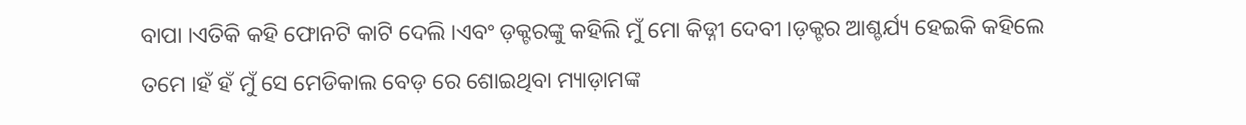ବାପା ।ଏତିକି କହି ଫୋନଟି କାଟି ଦେଲି ।ଏବଂ ଡ଼କ୍ଟରଙ୍କୁ କହିଲି ମୁଁ ମୋ କିଡ୍ନୀ ଦେବୀ ।ଡ଼କ୍ଟର ଆଶ୍ଚର୍ଯ୍ୟ ହେଇକି କହିଲେ ତମେ ।ହଁ ହଁ ମୁଁ ସେ ମେଡିକାଲ ବେଡ଼ ରେ ଶୋଇଥିବା ମ୍ୟାଡ଼ାମଙ୍କ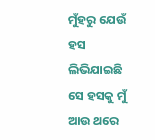ମୁଁହରୁ ଯେଉଁ ହସ ଲିଭିଯାଇଛି ସେ ହସକୁ ମୁଁ ଆଉ ଥରେ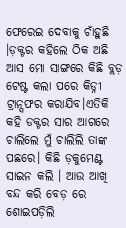ଫେରେଇ ଦେବାକୁ ଚାଁହୁଛି ।ଡ଼କ୍ଟର କହିଲେ ଠିକ ଅଛି ଆସ ମୋ ସାଙ୍ଗରେ କିଛି ବ୍ଲଡ଼ ଟେଷ୍ଟ କଲା ପରେ କିଡ୍ନୀ ଟ୍ରାନ୍ସଫର କରାଯିବ।ଏତିକି କହି ଡକ୍ଟର ସାର ଆଗରେ ଚାଲିଲେ ମୁଁ ଚାଲିଲି ତାଙ୍କ ପଛରେ। କିଛି ଡ଼କୁମେଣ୍ଟ ସାଇନ କଲି । ଆଉ ଆଖି ବନ୍ଦ କରି ବେଡ଼ ରେ ଶୋଇପଡ଼ିଲି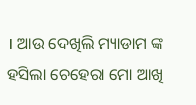। ଆଉ ଦେଖିଲି ମ୍ୟାଡାମ ଙ୍କ ହସିଲା ଚେହେରା ମୋ ଆଖି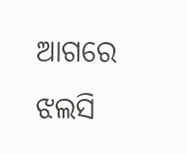ଆଗରେ ଝଲସି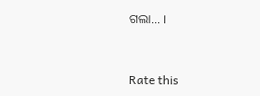ଗଲା... ।


Rate this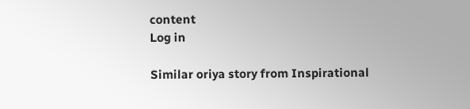content
Log in

Similar oriya story from Inspirational